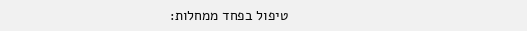טיפול בפחד ממחלות: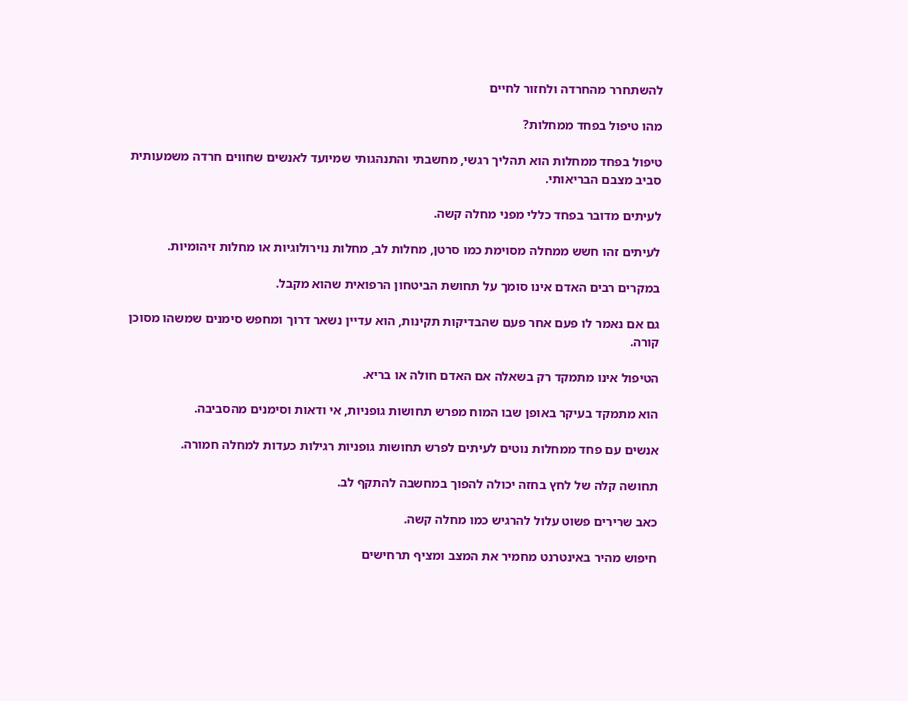להשתחרר מהחרדה ולחזור לחיים

מהו טיפול בפחד ממחלות?

טיפול בפחד ממחלות הוא תהליך רגשי, מחשבתי והתנהגותי שמיועד לאנשים שחווים חרדה משמעותית סביב מצבם הבריאותי.

לעיתים מדובר בפחד כללי מפני מחלה קשה.

לעיתים זהו חשש ממחלה מסוימת כמו סרטן, מחלות לב, מחלות נוירולוגיות או מחלות זיהומיות.

במקרים רבים האדם אינו סומך על תחושת הביטחון הרפואית שהוא מקבל.

גם אם נאמר לו פעם אחר פעם שהבדיקות תקינות, הוא עדיין נשאר דרוך ומחפש סימנים שמשהו מסוכן קורה.

הטיפול אינו מתמקד רק בשאלה אם האדם חולה או בריא.

הוא מתמקד בעיקר באופן שבו המוח מפרש תחושות גופניות, אי ודאות וסימנים מהסביבה.

אנשים עם פחד ממחלות נוטים לעיתים לפרש תחושות גופניות רגילות כעדות למחלה חמורה.

תחושה קלה של לחץ בחזה יכולה להפוך במחשבה להתקף לב.

כאב שרירים פשוט עלול להרגיש כמו מחלה קשה.

חיפוש מהיר באינטרנט מחמיר את המצב ומציף תרחישים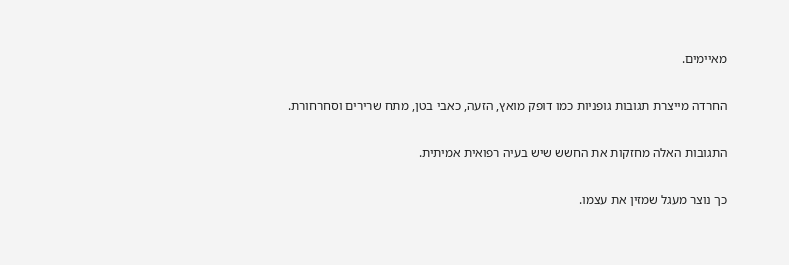מאיימים.

החרדה מייצרת תגובות גופניות כמו דופק מואץ, הזעה, כאבי בטן, מתח שרירים וסחרחורת.

התגובות האלה מחזקות את החשש שיש בעיה רפואית אמיתית.

כך נוצר מעגל שמזין את עצמו.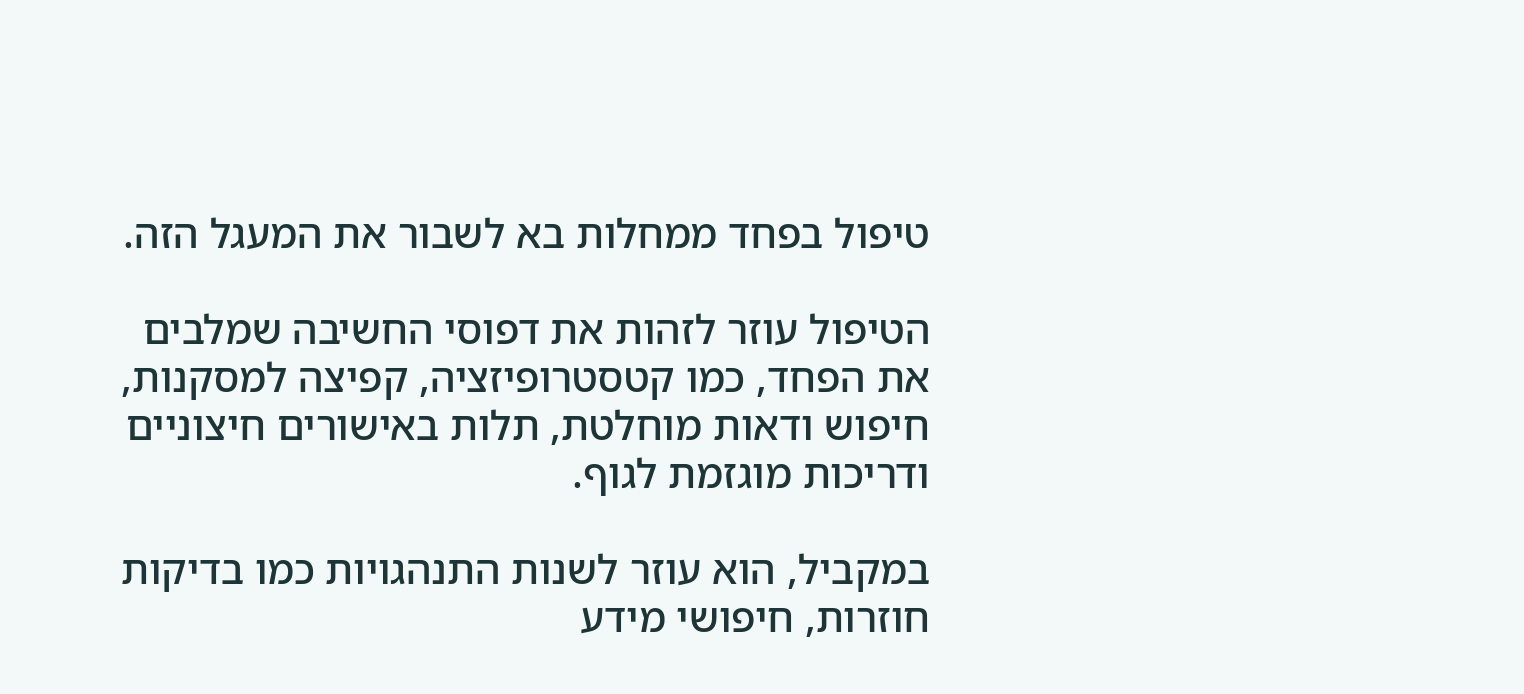טיפול בפחד ממחלות בא לשבור את המעגל הזה.

הטיפול עוזר לזהות את דפוסי החשיבה שמלבים את הפחד, כמו קטסטרופיזציה, קפיצה למסקנות, חיפוש ודאות מוחלטת, תלות באישורים חיצוניים ודריכות מוגזמת לגוף.

במקביל, הוא עוזר לשנות התנהגויות כמו בדיקות חוזרות, חיפושי מידע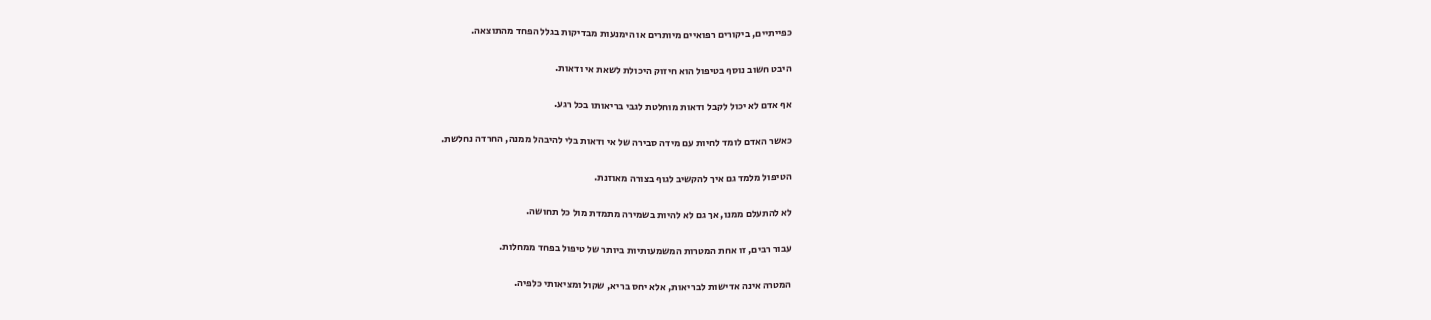כפייתיים, ביקורים רפואיים מיותרים או הימנעות מבדיקות בגלל הפחד מהתוצאה.

היבט חשוב נוסף בטיפול הוא חיזוק היכולת לשאת אי ודאות.

אף אדם לא יכול לקבל ודאות מוחלטת לגבי בריאותו בכל רגע.

כאשר האדם לומד לחיות עם מידה סבירה של אי ודאות בלי להיבהל ממנה, החרדה נחלשת.

הטיפול מלמד גם איך להקשיב לגוף בצורה מאוזנת.

לא להתעלם ממנו, אך גם לא להיות בשמירה מתמדת מול כל תחושה.

עבור רבים, זו אחת המטרות המשמעותיות ביותר של טיפול בפחד ממחלות.

המטרה אינה אדישות לבריאות, אלא יחס בריא, שקול ומציאותי כלפיה.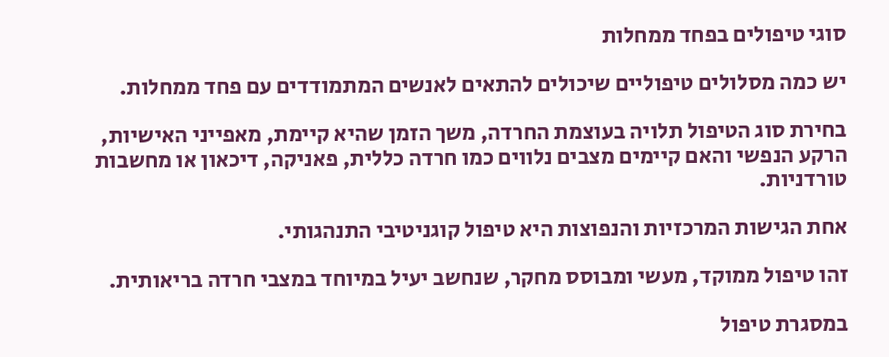סוגי טיפולים בפחד ממחלות

יש כמה מסלולים טיפוליים שיכולים להתאים לאנשים המתמודדים עם פחד ממחלות.

בחירת סוג הטיפול תלויה בעוצמת החרדה, משך הזמן שהיא קיימת, מאפייני האישיות, הרקע הנפשי והאם קיימים מצבים נלווים כמו חרדה כללית, פאניקה, דיכאון או מחשבות טורדניות.

אחת הגישות המרכזיות והנפוצות היא טיפול קוגניטיבי התנהגותי.

זהו טיפול ממוקד, מעשי ומבוסס מחקר, שנחשב יעיל במיוחד במצבי חרדה בריאותית.

במסגרת טיפול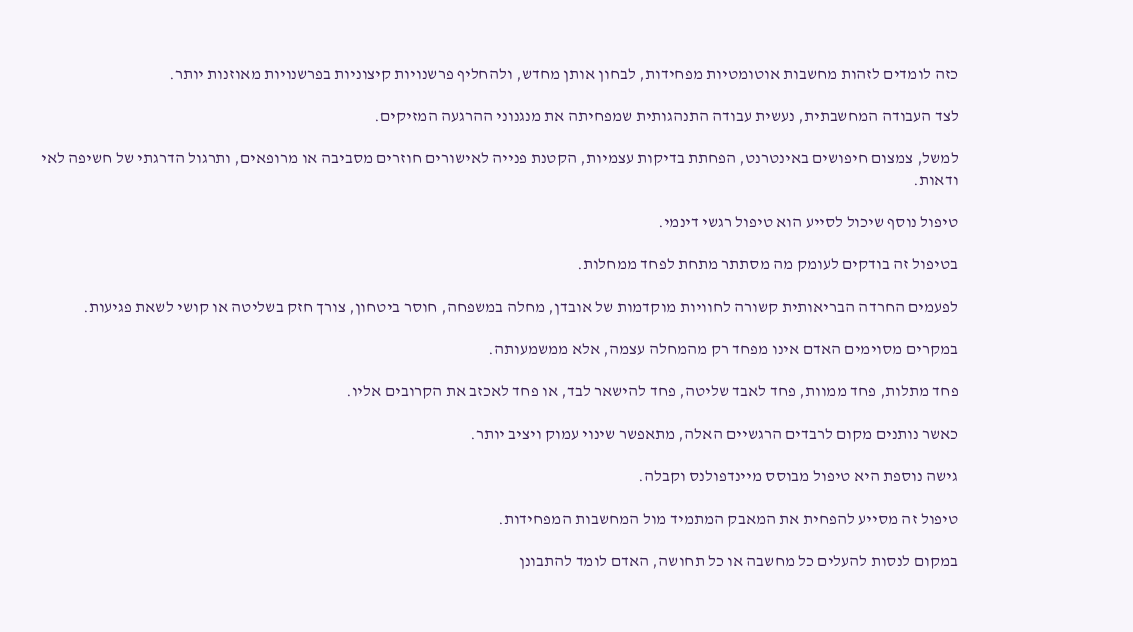כזה לומדים לזהות מחשבות אוטומטיות מפחידות, לבחון אותן מחדש, ולהחליף פרשנויות קיצוניות בפרשנויות מאוזנות יותר.

לצד העבודה המחשבתית, נעשית עבודה התנהגותית שמפחיתה את מנגנוני ההרגעה המזיקים.

למשל, צמצום חיפושים באינטרנט, הפחתת בדיקות עצמיות, הקטנת פנייה לאישורים חוזרים מסביבה או מרופאים, ותרגול הדרגתי של חשיפה לאי ודאות.

טיפול נוסף שיכול לסייע הוא טיפול רגשי דינמי.

בטיפול זה בודקים לעומק מה מסתתר מתחת לפחד ממחלות.

לפעמים החרדה הבריאותית קשורה לחוויות מוקדמות של אובדן, מחלה במשפחה, חוסר ביטחון, צורך חזק בשליטה או קושי לשאת פגיעות.

במקרים מסוימים האדם אינו מפחד רק מהמחלה עצמה, אלא ממשמעותה.

פחד מתלות, פחד ממוות, פחד לאבד שליטה, פחד להישאר לבד, או פחד לאכזב את הקרובים אליו.

כאשר נותנים מקום לרבדים הרגשיים האלה, מתאפשר שינוי עמוק ויציב יותר.

גישה נוספת היא טיפול מבוסס מיינדפולנס וקבלה.

טיפול זה מסייע להפחית את המאבק המתמיד מול המחשבות המפחידות.

במקום לנסות להעלים כל מחשבה או כל תחושה, האדם לומד להתבונן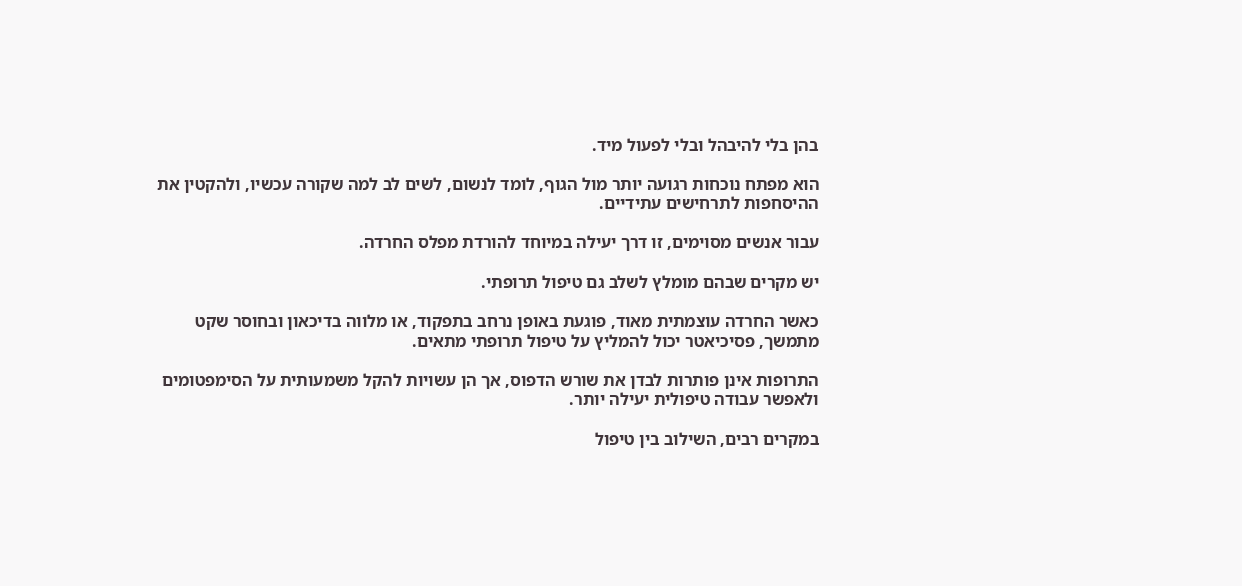בהן בלי להיבהל ובלי לפעול מיד.

הוא מפתח נוכחות רגועה יותר מול הגוף, לומד לנשום, לשים לב למה שקורה עכשיו, ולהקטין את ההיסחפות לתרחישים עתידיים.

עבור אנשים מסוימים, זו דרך יעילה במיוחד להורדת מפלס החרדה.

יש מקרים שבהם מומלץ לשלב גם טיפול תרופתי.

כאשר החרדה עוצמתית מאוד, פוגעת באופן נרחב בתפקוד, או מלווה בדיכאון ובחוסר שקט מתמשך, פסיכיאטר יכול להמליץ על טיפול תרופתי מתאים.

התרופות אינן פותרות לבדן את שורש הדפוס, אך הן עשויות להקל משמעותית על הסימפטומים ולאפשר עבודה טיפולית יעילה יותר.

במקרים רבים, השילוב בין טיפול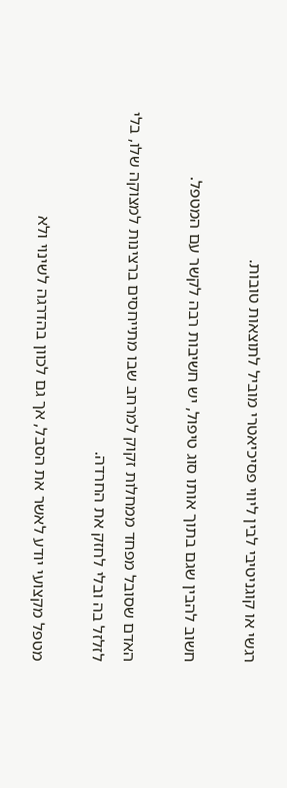רגשי או קוגניטיבי לבין ליווי פסיכיאטרי מוביל לתוצאות טובות.

חשוב להבין שגם בתוך אותו סוג טיפול, יש חשיבות רבה לקשר עם המטפל.

האדם שסובל מפחד ממחלות זקוק למרחב שבו מתייחסים ברצינות למצוקה שלו, בלי לזלזל בה ובלי לחזק את החרדה.

מטפל מקצועי יודע לאשר את הסבל, אך גם לכוון בהדרגה לשינוי ולא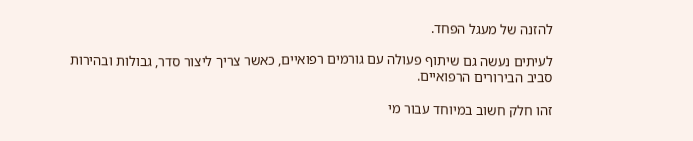להזנה של מעגל הפחד.

לעיתים נעשה גם שיתוף פעולה עם גורמים רפואיים, כאשר צריך ליצור סדר, גבולות ובהירות סביב הבירורים הרפואיים.

זהו חלק חשוב במיוחד עבור מי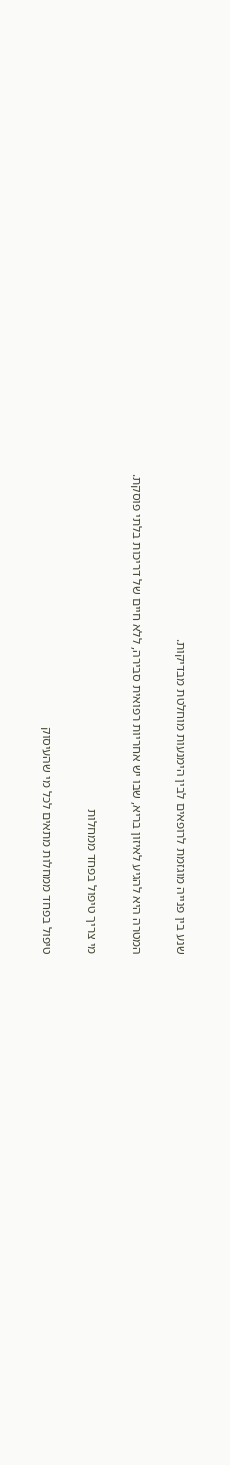שנע בין פנייה מוגזמת לרופאים לבין הימנעות מוחלטת מבדיקות.

המטרה היא להגיע לאיזון בריא, שבו יש אחריות רפואית סבירה, ללא חיים של דריכות בלתי פוסקת.

מי צריך טיפול בפחד ממחלות

טיפול בפחד ממחלות מתאים לכל מי שהעיסוק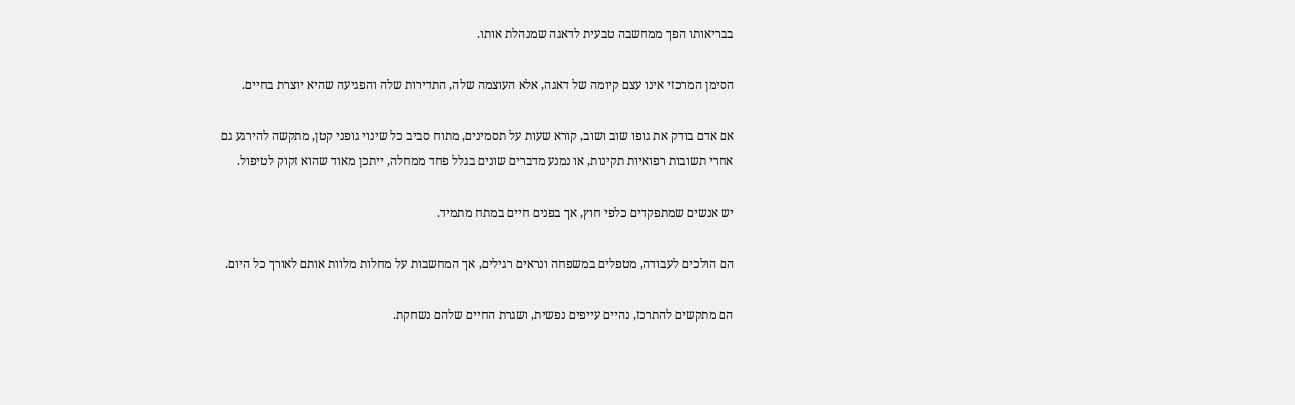בבריאותו הפך ממחשבה טבעית לדאגה שמנהלת אותו.

הסימן המרכזי אינו עצם קיומה של דאגה, אלא העוצמה שלה, התדירות שלה והפגיעה שהיא יוצרת בחיים.

אם אדם בודק את גופו שוב ושוב, קורא שעות על תסמינים, מתוח סביב כל שינוי גופני קטן, מתקשה להירגע גם אחרי תשובות רפואיות תקינות, או נמנע מדברים שונים בגלל פחד ממחלה, ייתכן מאוד שהוא זקוק לטיפול.

יש אנשים שמתפקדים כלפי חוץ, אך בפנים חיים במתח מתמיד.

הם הולכים לעבודה, מטפלים במשפחה ונראים רגילים, אך המחשבות על מחלות מלוות אותם לאורך כל היום.

הם מתקשים להתרכז, נהיים עייפים נפשית, ושגרת החיים שלהם נשחקת.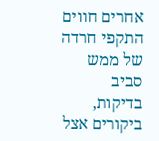אחרים חווים התקפי חרדה של ממש סביב בדיקות, ביקורים אצל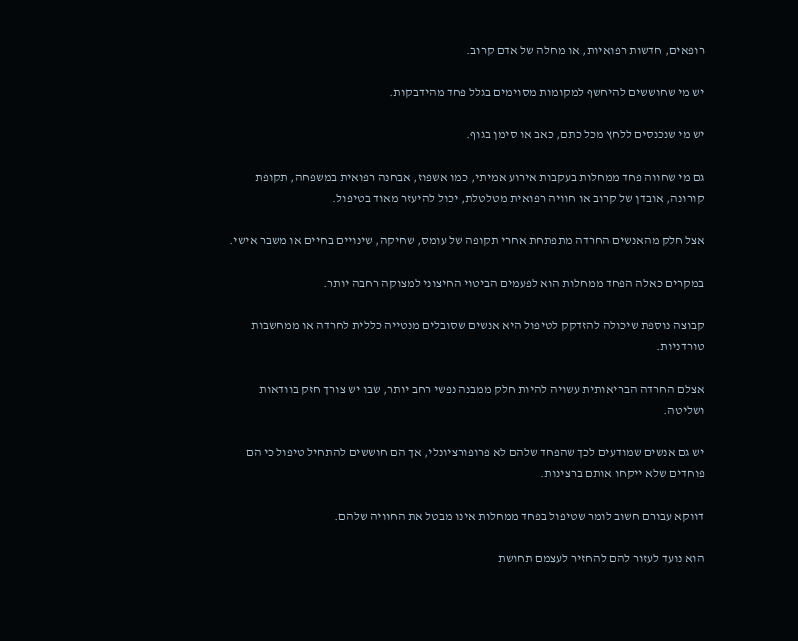רופאים, חדשות רפואיות, או מחלה של אדם קרוב.

יש מי שחוששים להיחשף למקומות מסוימים בגלל פחד מהידבקות.

יש מי שנכנסים ללחץ מכל כתם, כאב או סימן בגוף.

גם מי שחווה פחד ממחלות בעקבות אירוע אמיתי, כמו אשפוז, אבחנה רפואית במשפחה, תקופת קורונה, אובדן של קרוב או חוויה רפואית מטלטלת, יכול להיעזר מאוד בטיפול.

אצל חלק מהאנשים החרדה מתפתחת אחרי תקופה של עומס, שחיקה, שינויים בחיים או משבר אישי.

במקרים כאלה הפחד ממחלות הוא לפעמים הביטוי החיצוני למצוקה רחבה יותר.

קבוצה נוספת שיכולה להזדקק לטיפול היא אנשים שסובלים מנטייה כללית לחרדה או ממחשבות טורדניות.

אצלם החרדה הבריאותית עשויה להיות חלק ממבנה נפשי רחב יותר, שבו יש צורך חזק בוודאות ושליטה.

יש גם אנשים שמודעים לכך שהפחד שלהם לא פרופורציונלי, אך הם חוששים להתחיל טיפול כי הם פוחדים שלא ייקחו אותם ברצינות.

דווקא עבורם חשוב לומר שטיפול בפחד ממחלות אינו מבטל את החוויה שלהם.

הוא נועד לעזור להם להחזיר לעצמם תחושת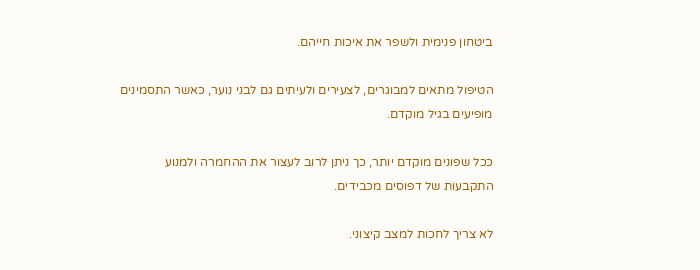ביטחון פנימית ולשפר את איכות חייהם.

הטיפול מתאים למבוגרים, לצעירים ולעיתים גם לבני נוער, כאשר התסמינים מופיעים בגיל מוקדם.

ככל שפונים מוקדם יותר, כך ניתן לרוב לעצור את ההחמרה ולמנוע התקבעות של דפוסים מכבידים.

לא צריך לחכות למצב קיצוני.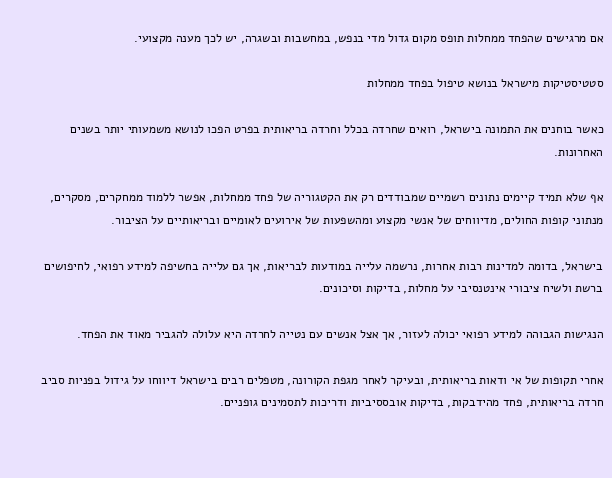אם מרגישים שהפחד ממחלות תופס מקום גדול מדי בנפש, במחשבות ובשגרה, יש לכך מענה מקצועי.

סטטיסטיקות מישראל בנושא טיפול בפחד ממחלות

כאשר בוחנים את התמונה בישראל, רואים שחרדה בכלל וחרדה בריאותית בפרט הפכו לנושא משמעותי יותר בשנים האחרונות.

אף שלא תמיד קיימים נתונים רשמיים שמבודדים רק את הקטגוריה של פחד ממחלות, אפשר ללמוד ממחקרים, מסקרים, מנתוני קופות החולים, מדיווחים של אנשי מקצוע ומהשפעות של אירועים לאומיים ובריאותיים על הציבור.

בישראל, בדומה למדינות רבות אחרות, נרשמה עלייה במודעות לבריאות, אך גם עלייה בחשיפה למידע רפואי, לחיפושים ברשת ולשיח ציבורי אינטנסיבי על מחלות, בדיקות וסיכונים.

הנגישות הגבוהה למידע רפואי יכולה לעזור, אך אצל אנשים עם נטייה לחרדה היא עלולה להגביר מאוד את הפחד.

אחרי תקופות של אי ודאות בריאותית, ובעיקר לאחר מגפת הקורונה, מטפלים רבים בישראל דיווחו על גידול בפניות סביב חרדה בריאותית, פחד מהידבקות, בדיקות אובססיביות ודריכות לתסמינים גופניים.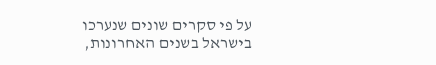על פי סקרים שונים שנערכו בישראל בשנים האחרונות,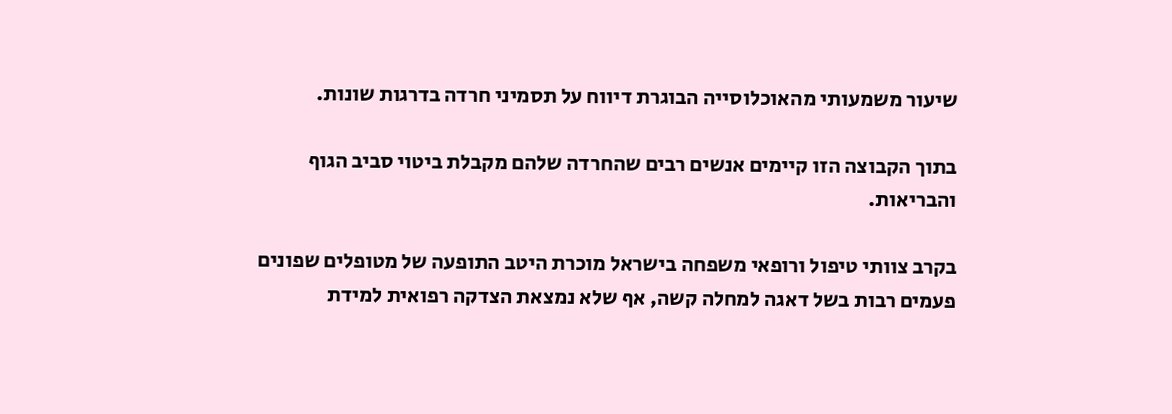שיעור משמעותי מהאוכלוסייה הבוגרת דיווח על תסמיני חרדה בדרגות שונות.

בתוך הקבוצה הזו קיימים אנשים רבים שהחרדה שלהם מקבלת ביטוי סביב הגוף והבריאות.

בקרב צוותי טיפול ורופאי משפחה בישראל מוכרת היטב התופעה של מטופלים שפונים פעמים רבות בשל דאגה למחלה קשה, אף שלא נמצאת הצדקה רפואית למידת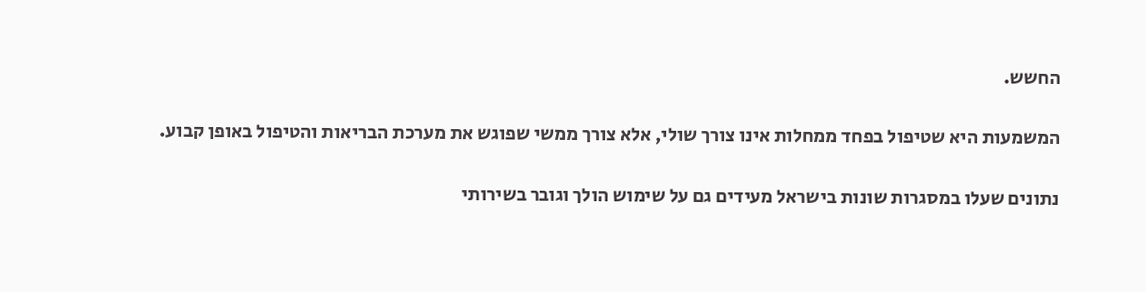החשש.

המשמעות היא שטיפול בפחד ממחלות אינו צורך שולי, אלא צורך ממשי שפוגש את מערכת הבריאות והטיפול באופן קבוע.

נתונים שעלו במסגרות שונות בישראל מעידים גם על שימוש הולך וגובר בשירותי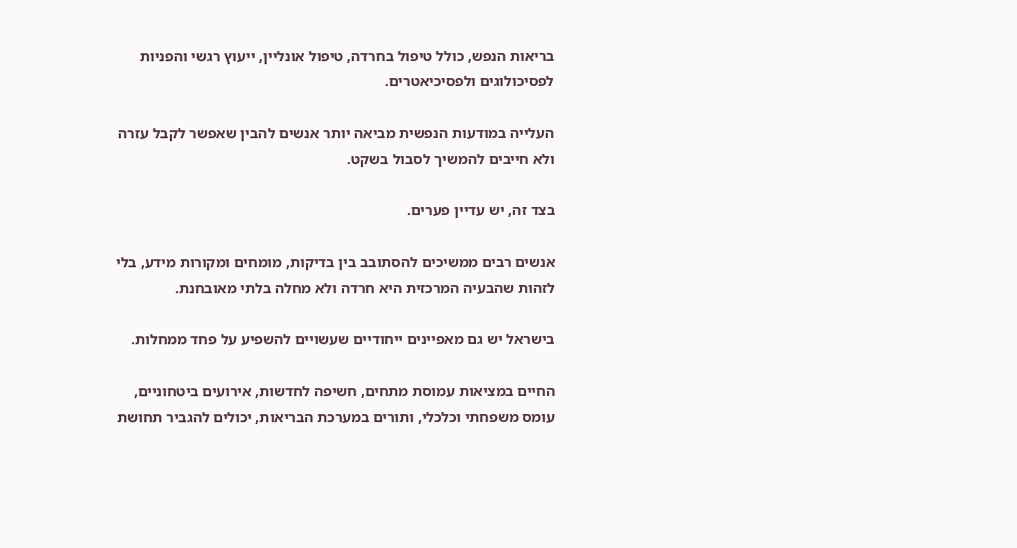בריאות הנפש, כולל טיפול בחרדה, טיפול אונליין, ייעוץ רגשי והפניות לפסיכולוגים ולפסיכיאטרים.

העלייה במודעות הנפשית מביאה יותר אנשים להבין שאפשר לקבל עזרה ולא חייבים להמשיך לסבול בשקט.

בצד זה, יש עדיין פערים.

אנשים רבים ממשיכים להסתובב בין בדיקות, מומחים ומקורות מידע, בלי לזהות שהבעיה המרכזית היא חרדה ולא מחלה בלתי מאובחנת.

בישראל יש גם מאפיינים ייחודיים שעשויים להשפיע על פחד ממחלות.

החיים במציאות עמוסת מתחים, חשיפה לחדשות, אירועים ביטחוניים, עומס משפחתי וכלכלי, ותורים במערכת הבריאות, יכולים להגביר תחושת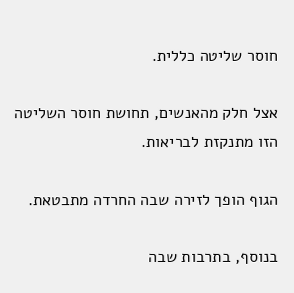חוסר שליטה כללית.

אצל חלק מהאנשים, תחושת חוסר השליטה הזו מתנקזת לבריאות.

הגוף הופך לזירה שבה החרדה מתבטאת.

בנוסף, בתרבות שבה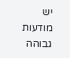יש מודעות גבוהה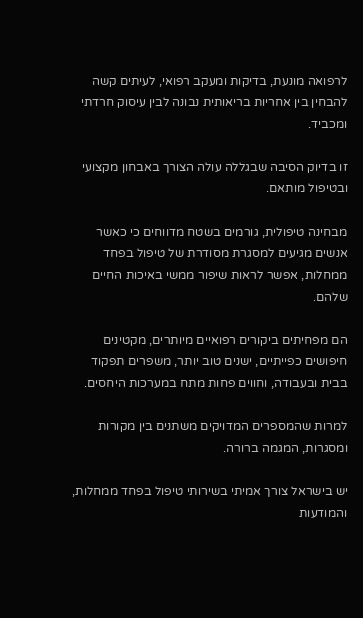לרפואה מונעת, בדיקות ומעקב רפואי, לעיתים קשה להבחין בין אחריות בריאותית נבונה לבין עיסוק חרדתי ומכביד.

זו בדיוק הסיבה שבגללה עולה הצורך באבחון מקצועי ובטיפול מותאם.

מבחינה טיפולית, גורמים בשטח מדווחים כי כאשר אנשים מגיעים למסגרת מסודרת של טיפול בפחד ממחלות, אפשר לראות שיפור ממשי באיכות החיים שלהם.

הם מפחיתים ביקורים רפואיים מיותרים, מקטינים חיפושים כפייתיים, ישנים טוב יותר, משפרים תפקוד בבית ובעבודה, וחווים פחות מתח במערכות היחסים.

למרות שהמספרים המדויקים משתנים בין מקורות ומסגרות, המגמה ברורה.

יש בישראל צורך אמיתי בשירותי טיפול בפחד ממחלות, והמודעות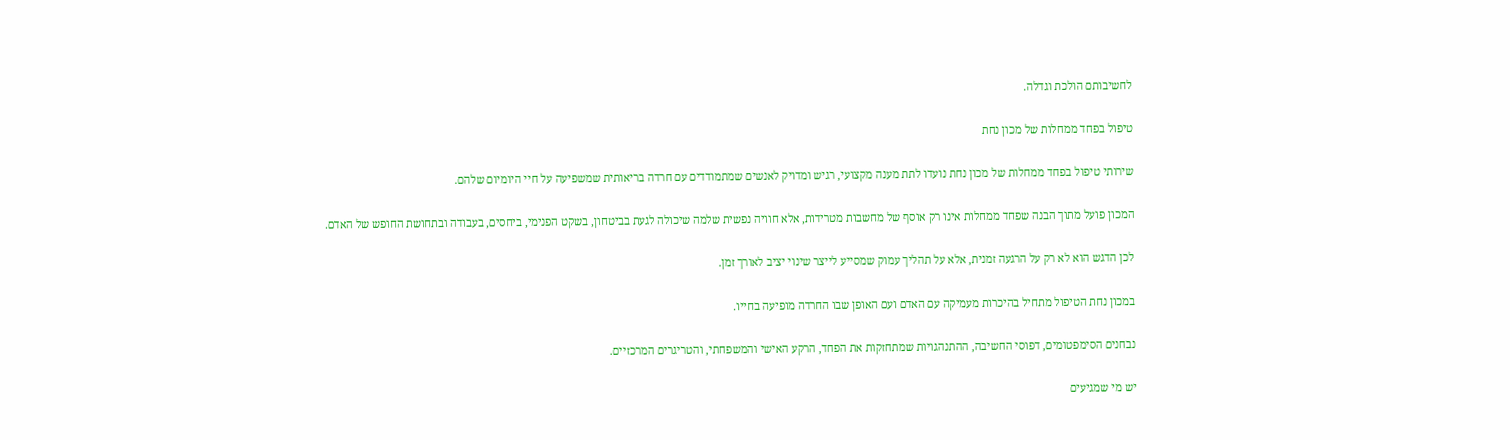לחשיבותם הולכת וגדלה.

טיפול בפחד ממחלות של מכון נחת

שירותי טיפול בפחד ממחלות של מכון נחת נועדו לתת מענה מקצועי, רגיש ומדויק לאנשים שמתמודדים עם חרדה בריאותית שמשפיעה על חיי היומיום שלהם.

המכון פועל מתוך הבנה שפחד ממחלות אינו רק אוסף של מחשבות מטרידות, אלא חוויה נפשית שלמה שיכולה לגעת בביטחון, בשקט הפנימי, ביחסים, בעבודה ובתחושת החופש של האדם.

לכן הדגש הוא לא רק על הרגעה זמנית, אלא על תהליך עמוק שמסייע לייצר שינוי יציב לאורך זמן.

במכון נחת הטיפול מתחיל בהיכרות מעמיקה עם האדם ועם האופן שבו החרדה מופיעה בחייו.

נבחנים הסימפטומים, דפוסי החשיבה, ההתנהגויות שמתחזקות את הפחד, הרקע האישי והמשפחתי, והטריגרים המרכזיים.

יש מי שמגיעים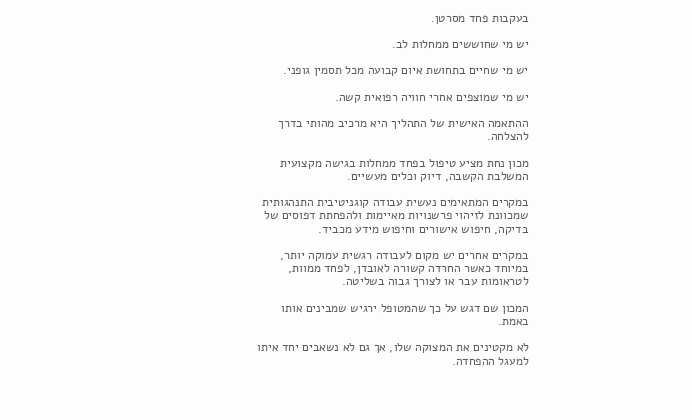בעקבות פחד מסרטן.

יש מי שחוששים ממחלות לב.

יש מי שחיים בתחושת איום קבועה מכל תסמין גופני.

יש מי שמוצפים אחרי חוויה רפואית קשה.

ההתאמה האישית של התהליך היא מרכיב מהותי בדרך להצלחה.

מכון נחת מציע טיפול בפחד ממחלות בגישה מקצועית המשלבת הקשבה, דיוק וכלים מעשיים.

במקרים המתאימים נעשית עבודה קוגניטיבית התנהגותית שמכוונת לזיהוי פרשנויות מאיימות ולהפחתת דפוסים של בדיקה, חיפוש אישורים וחיפוש מידע מכביד.

במקרים אחרים יש מקום לעבודה רגשית עמוקה יותר, במיוחד כאשר החרדה קשורה לאובדן, לפחד ממוות, לטראומות עבר או לצורך גבוה בשליטה.

המכון שם דגש על כך שהמטופל ירגיש שמבינים אותו באמת.

לא מקטינים את המצוקה שלו, אך גם לא נשאבים יחד איתו למעגל ההפחדה.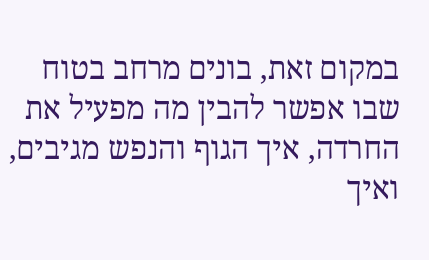במקום זאת, בונים מרחב בטוח שבו אפשר להבין מה מפעיל את החרדה, איך הגוף והנפש מגיבים, ואיך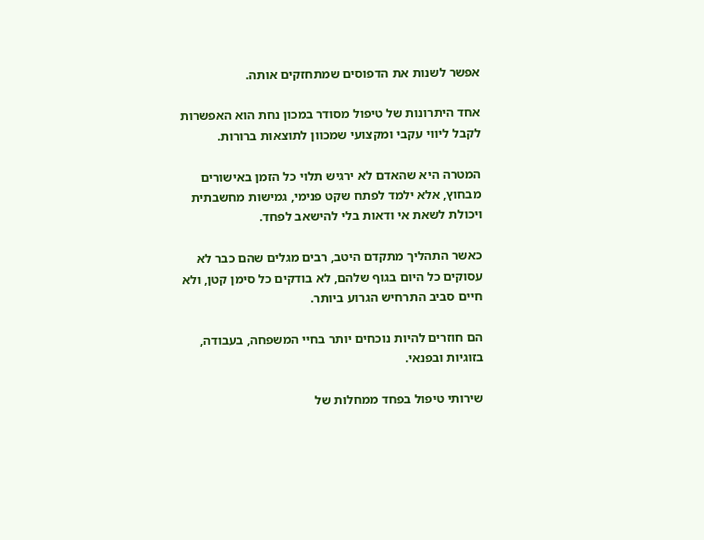אפשר לשנות את הדפוסים שמתחזקים אותה.

אחד היתרונות של טיפול מסודר במכון נחת הוא האפשרות לקבל ליווי עקבי ומקצועי שמכוון לתוצאות ברורות.

המטרה היא שהאדם לא ירגיש תלוי כל הזמן באישורים מבחוץ, אלא ילמד לפתח שקט פנימי, גמישות מחשבתית ויכולת לשאת אי ודאות בלי להישאב לפחד.

כאשר התהליך מתקדם היטב, רבים מגלים שהם כבר לא עסוקים כל היום בגוף שלהם, לא בודקים כל סימן קטן, ולא חיים סביב התרחיש הגרוע ביותר.

הם חוזרים להיות נוכחים יותר בחיי המשפחה, בעבודה, בזוגיות ובפנאי.

שירותי טיפול בפחד ממחלות של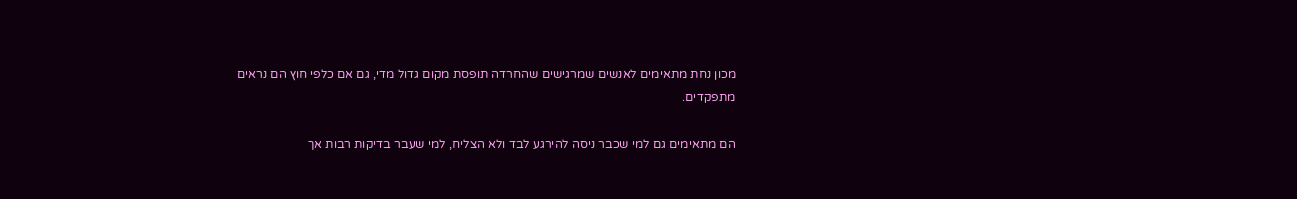מכון נחת מתאימים לאנשים שמרגישים שהחרדה תופסת מקום גדול מדי, גם אם כלפי חוץ הם נראים מתפקדים.

הם מתאימים גם למי שכבר ניסה להירגע לבד ולא הצליח, למי שעבר בדיקות רבות אך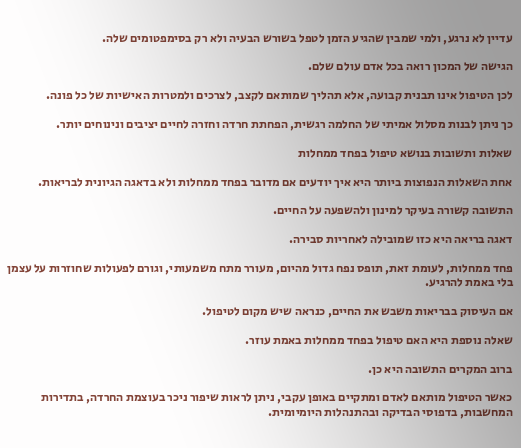עדיין לא נרגע, ולמי שמבין שהגיע הזמן לטפל בשורש הבעיה ולא רק בסימפטומים שלה.

הגישה של המכון רואה בכל אדם עולם שלם.

לכן הטיפול אינו תבנית קבועה, אלא תהליך שמותאם לקצב, לצרכים ולמטרות האישיות של כל פונה.

כך ניתן לבנות מסלול אמיתי של החלמה רגשית, הפחתת חרדה וחזרה לחיים יציבים ונינוחים יותר.

שאלות ותשובות בנושא טיפול בפחד ממחלות

אחת השאלות הנפוצות ביותר היא איך יודעים אם מדובר בפחד ממחלות ולא בדאגה הגיונית לבריאות.

התשובה קשורה בעיקר למינון ולהשפעה על החיים.

דאגה בריאה היא כזו שמובילה לאחריות סבירה.

פחד ממחלות, לעומת זאת, תופס נפח גדול מהיום, מעורר מתח משמעותי, וגורם לפעולות שחוזרות על עצמן בלי באמת להרגיע.

אם העיסוק בבריאות משבש את החיים, כנראה שיש מקום לטיפול.

שאלה נוספת היא האם טיפול בפחד ממחלות באמת עוזר.

ברוב המקרים התשובה היא כן.

כאשר הטיפול מותאם לאדם ומתקיים באופן עקבי, ניתן לראות שיפור ניכר בעוצמת החרדה, בתדירות המחשבות, בדפוסי הבדיקה ובהתנהלות היומיומית.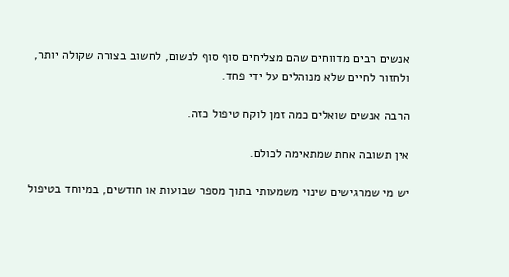אנשים רבים מדווחים שהם מצליחים סוף סוף לנשום, לחשוב בצורה שקולה יותר, ולחזור לחיים שלא מנוהלים על ידי פחד.

הרבה אנשים שואלים כמה זמן לוקח טיפול כזה.

אין תשובה אחת שמתאימה לכולם.

יש מי שמרגישים שינוי משמעותי בתוך מספר שבועות או חודשים, במיוחד בטיפול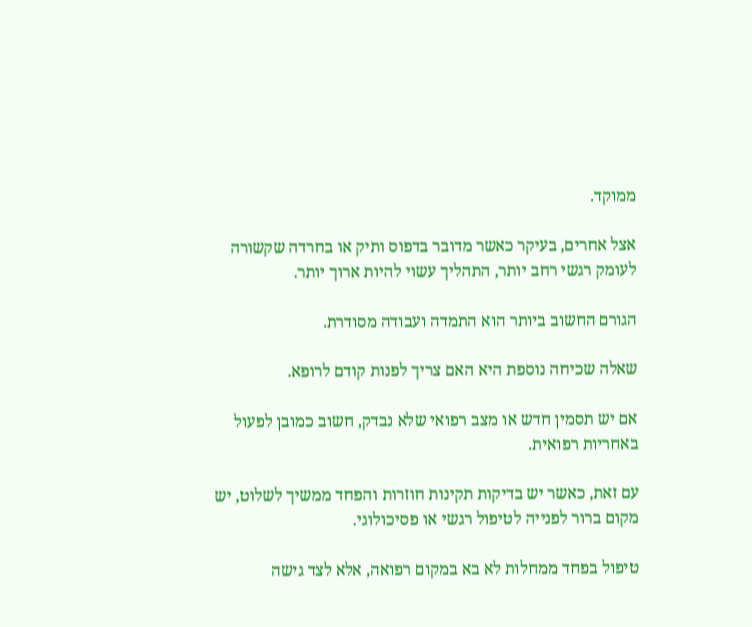ממוקד.

אצל אחרים, בעיקר כאשר מדובר בדפוס ותיק או בחרדה שקשורה לעומק רגשי רחב יותר, התהליך עשוי להיות ארוך יותר.

הגורם החשוב ביותר הוא התמדה ועבודה מסודרת.

שאלה שכיחה נוספת היא האם צריך לפנות קודם לרופא.

אם יש תסמין חדש או מצב רפואי שלא נבדק, חשוב כמובן לפעול באחריות רפואית.

עם זאת, כאשר יש בדיקות תקינות חוזרות והפחד ממשיך לשלוט, יש מקום ברור לפנייה לטיפול רגשי או פסיכולוגי.

טיפול בפחד ממחלות לא בא במקום רפואה, אלא לצד גישה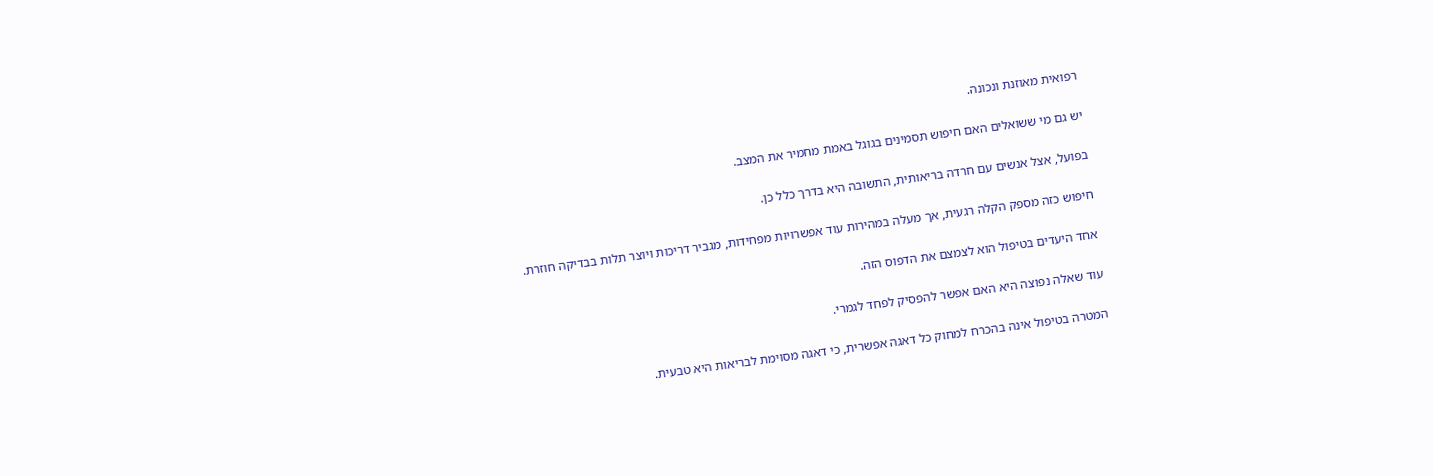רפואית מאוזנת ונכונה.

יש גם מי ששואלים האם חיפוש תסמינים בגוגל באמת מחמיר את המצב.

בפועל, אצל אנשים עם חרדה בריאותית, התשובה היא בדרך כלל כן.

חיפוש כזה מספק הקלה רגעית, אך מעלה במהירות עוד אפשרויות מפחידות, מגביר דריכות ויוצר תלות בבדיקה חוזרת.

אחד היעדים בטיפול הוא לצמצם את הדפוס הזה.

עוד שאלה נפוצה היא האם אפשר להפסיק לפחד לגמרי.

המטרה בטיפול אינה בהכרח למחוק כל דאגה אפשרית, כי דאגה מסוימת לבריאות היא טבעית.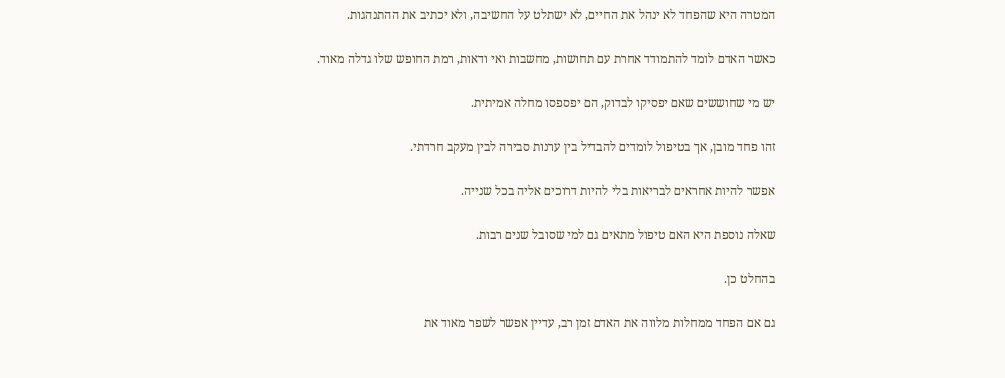המטרה היא שהפחד לא ינהל את החיים, לא ישתלט על החשיבה, ולא יכתיב את ההתנהגות.

כאשר האדם לומד להתמודד אחרת עם תחושות, מחשבות ואי ודאות, רמת החופש שלו גדלה מאוד.

יש מי שחוששים שאם יפסיקו לבדוק, הם יפספסו מחלה אמיתית.

זהו פחד מובן, אך בטיפול לומדים להבדיל בין ערנות סבירה לבין מעקב חרדתי.

אפשר להיות אחראים לבריאות בלי להיות דרוכים אליה בכל שנייה.

שאלה נוספת היא האם טיפול מתאים גם למי שסובל שנים רבות.

בהחלט כן.

גם אם הפחד ממחלות מלווה את האדם זמן רב, עדיין אפשר לשפר מאוד את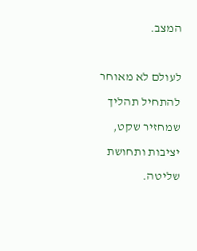המצב.

לעולם לא מאוחר להתחיל תהליך שמחזיר שקט, יציבות ותחושת שליטה.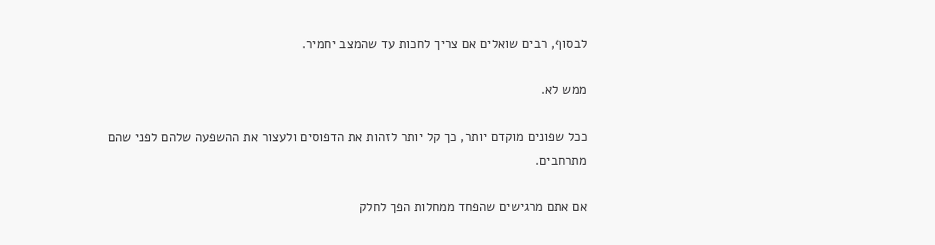לבסוף, רבים שואלים אם צריך לחכות עד שהמצב יחמיר.

ממש לא.

ככל שפונים מוקדם יותר, כך קל יותר לזהות את הדפוסים ולעצור את ההשפעה שלהם לפני שהם מתרחבים.

אם אתם מרגישים שהפחד ממחלות הפך לחלק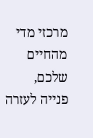מרכזי מדי מהחיים שלכם, פנייה לעזרה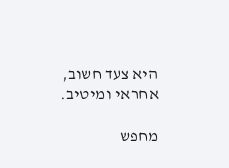היא צעד חשוב, אחראי ומיטיב.

מחפש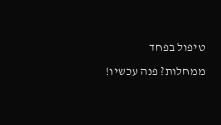טיפול בפחד ממחלות? פנה עכשיו!